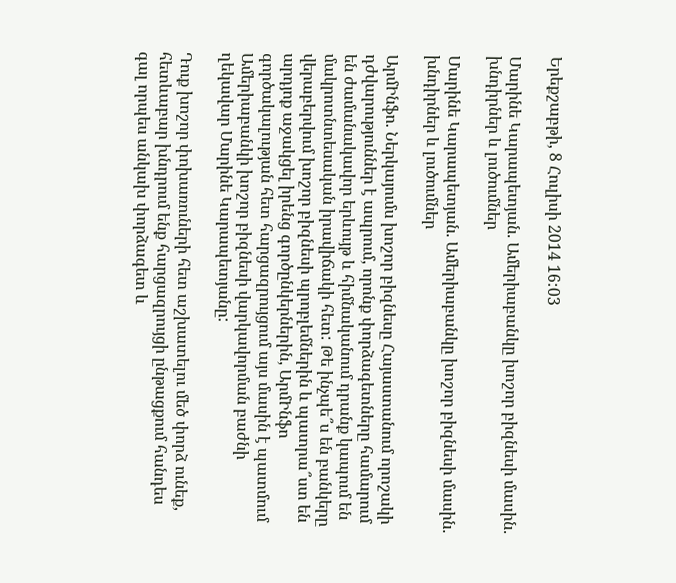Երեքշաբթի, 8 Հուլիսի 2014 16:03

Մարինե Կարապետյան. Ամերիաբանկը խոշոր բիզնեսի մասին. խնդիրներ և լուծումներ

Մարինե Կարապետյան. Ամերիաբանկը խոշոր բիզնեսի մասին. խնդիրներ և լուծումներ

ԱրմԻնֆո. Ներկայումս խոշոր բիզնեսը Հայաստանում որոշակի դժվարություններ է ապրում, որոնք փորձագետները համարում են ժամանակավոր երևույթ և հիմնականում դրանք կապում են մակրոտնտեսական իրավիճակի հետ: Թե ինչպե՞ս են բանկերը վերաբերվում խոշոր բիզնեսի պրոբլեմներին և պատրա՞ստ են արդյոք աջակցել իրենց գործընկերներին, ԱրմԻնֆո գործակալության հետ հարցազրույցում այս մասին է պատմում Ամերիաբանկի խոշոր բիզնեսի վարկավորման բաժնի ղեկավար Մարինե Կարապետյանը:

Դուք խոշոր փոխառուների հետ աշխատելու մեծ փորձ ունեք, հետևաբար խնդրում ենք հարցազրույցի ընթացքում հանդես գալ որպես անկախ փորձագետ և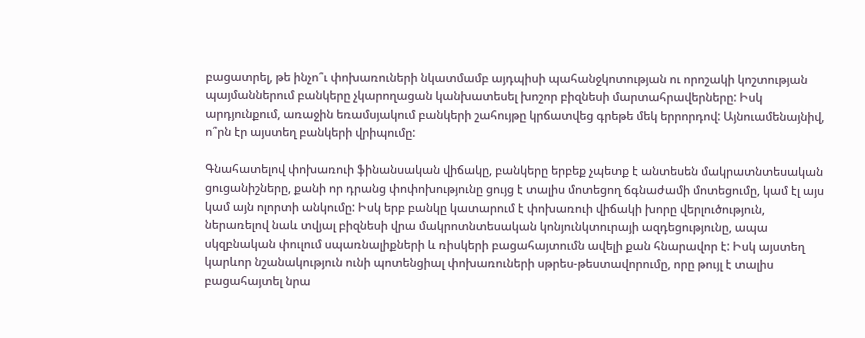բացատրել, թե ինչո՞ւ փոխառուների նկատմամբ այդպիսի պահանջկոտության ու որոշակի կոշտության պայմաններում բանկերը չկարողացան կանխատեսել խոշոր բիզնեսի մարտահրավերները: Իսկ արդյունքում, առաջին եռամսյակում բանկերի շահույթը կրճատվեց գրեթե մեկ երրորդով: Այնուամենայնիվ, ո՞րն էր այստեղ բանկերի վրիպումը:

Գնահատելով փոխառուի ֆինանսական վիճակը, բանկերը երբեք չպետք է անտեսեն մակրատնտեսական ցուցանիշները, քանի որ դրանց փոփոխությունը ցույց է տալիս մոտեցող ճգնաժամի մոտեցումը, կամ էլ այս կամ այն ոլորտի անկումը: Իսկ երբ բանկը կատարում է փոխառուի վիճակի խորը վերլուծություն, ներառելով նաև տվյալ բիզնեսի վրա մակրոտնտեսական կոնյունկտուրայի ազդեցությունը, ապա սկզբնական փուլում սպառնալիքների և ռիսկերի բացահայտումն ավելի քան հնարավոր է: Իսկ այստեղ կարևոր նշանակություն ունի պոտենցիալ փոխառուների սթրես-թեստավորումը, որը թույլ է տալիս բացահայտել նրա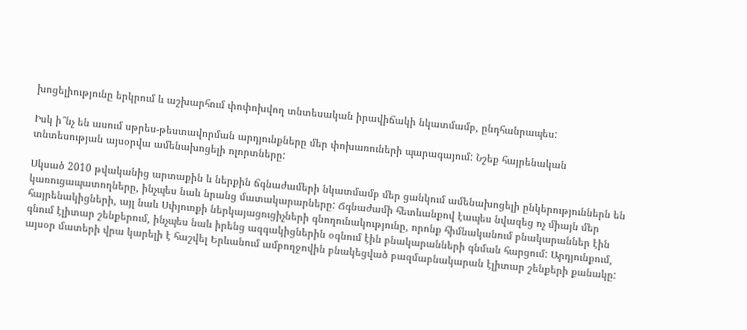խոցելիությունը երկրում և աշխարհում փոփոխվող տնտեսական իրավիճակի նկատմամբ, ընդհանրապես:

Իսկ ի՞նչ են ասում սթրես-թեստավորման արդյունքները մեր փոխառուների պարագայում: Նշեք հայրենական տնտեսության այսօրվա ամենախոցելի ոլորտները:

Սկսած 2010 թվականից արտաքին և ներքին ճգնաժամերի նկատմամբ մեր ցանկում ամենախոցելի ընկերություններն են կառուցապատողները, ինչպես նաև նրանց մատակարարները: Ճգնաժամի հետևանքով էապես նվազեց ոչ միայն մեր հայրենակիցների, այլ նաև Սփյուռքի ներկայացուցիչների գնողունակությունը, որոնք հիմնականում բնակարաններ էին գնում էլիտար շենքերում, ինչպես նաև իրենց ազգակիցներին օգնում էին բնակարանների գնման հարցում: Արդյունքում, այսօր մատերի վրա կարելի է հաշվել Երևանում ամբողջովին բնակեցված բազմաբնակարան էլիտար շենքերի քանակը: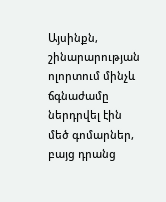Այսինքն, շինարարության ոլորտում մինչև ճգնաժամը ներդրվել էին մեծ գոմարներ, բայց դրանց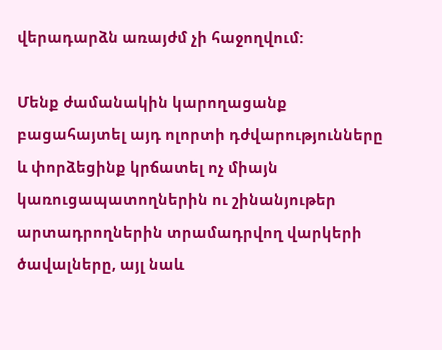վերադարձն առայժմ չի հաջողվում:

Մենք ժամանակին կարողացանք բացահայտել այդ ոլորտի դժվարությունները և փորձեցինք կրճատել ոչ միայն կառուցապատողներին ու շինանյութեր արտադրողներին տրամադրվող վարկերի ծավալները, այլ նաև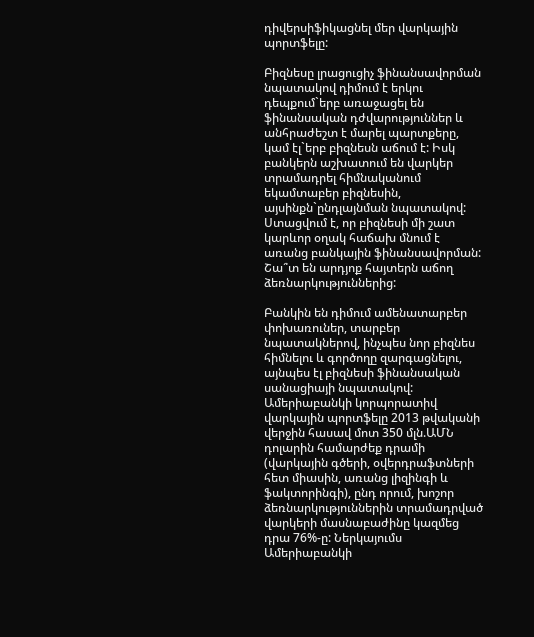դիվերսիֆիկացնել մեր վարկային պորտֆելը:

Բիզնեսը լրացուցիչ ֆինանսավորման նպատակով դիմում է երկու դեպքում`երբ առաջացել են ֆինանսական դժվարություններ և անհրաժեշտ է մարել պարտքերը, կամ էլ`երբ բիզնեսն աճում է: Իսկ բանկերն աշխատում են վարկեր տրամադրել հիմնականում եկամտաբեր բիզնեսին, այսինքն`ընդլայնման նպատակով: Ստացվում է, որ բիզնեսի մի շատ կարևոր օղակ հաճախ մնում է առանց բանկային ֆինանսավորման: Շա՞տ են արդյոք հայտերն աճող ձեռնարկություններից:

Բանկին են դիմում ամենատարբեր փոխառուներ, տարբեր նպատակներով, ինչպես նոր բիզնես հիմնելու և գործողը զարգացնելու, այնպես էլ բիզնեսի ֆինանսական սանացիայի նպատակով: Ամերիաբանկի կորպորատիվ վարկային պորտֆելը 2013 թվականի վերջին հասավ մոտ 350 մլն.ԱՄՆ դոլարին համարժեք դրամի (վարկային գծերի, օվերդրաֆտների հետ միասին, առանց լիզինգի և ֆակտորինգի), ընդ որում, խոշոր ձեռնարկություններին տրամադրված վարկերի մասնաբաժինը կազմեց դրա 76%-ը: Ներկայումս Ամերիաբանկի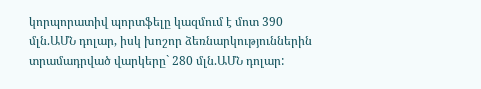կորպորատիվ պորտֆելը կազմում է մոտ 390 մլն.ԱՄՆ դոլար, իսկ խոշոր ձեռնարկություններին տրամադրված վարկերը` 280 մլն.ԱՄՆ դոլար: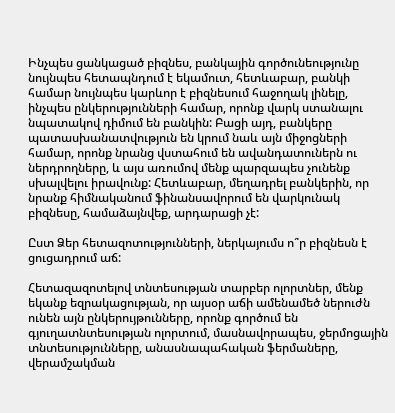Ինչպես ցանկացած բիզնես, բանկային գործունեությունը նույնպես հետապնդում է եկամուտ, հետևաբար, բանկի համար նույնպես կարևոր է բիզնեսում հաջողակ լինելը, ինչպես ընկերությունների համար, որոնք վարկ ստանալու նպատակով դիմում են բանկին: Բացի այդ, բանկերը պատասխանատվություն են կրում նաև այն միջոցների համար, որոնք նրանց վստահում են ավանդատուներն ու ներդրողները, և այս առումով մենք պարզապես չունենք սխալվելու իրավունք: Հետևաբար, մեղադրել բանկերին, որ նրանք հիմնականում ֆինանսավորում են վարկունակ բիզնեսը, համաձայնվեք, արդարացի չէ:

Ըստ Ձեր հետազոտությունների, ներկայումս ո՞ր բիզնեսն է ցուցադրում աճ:

Հետազազոտելով տնտեսության տարբեր ոլորտներ, մենք եկանք եզրակացության, որ այսօր աճի ամենամեծ ներուժն ունեն այն ընկերույթունները, որոնք գործում են գյուղատնտեսության ոլորտում, մասնավորապես, ջերմոցային տնտեսությունները, անասնապահական ֆերմաները, վերամշակման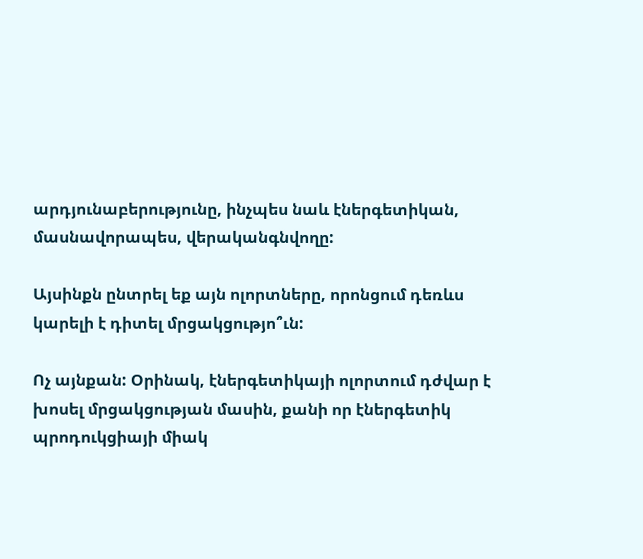արդյունաբերությունը, ինչպես նաև էներգետիկան, մասնավորապես, վերականգնվողը:

Այսինքն ընտրել եք այն ոլորտները, որոնցում դեռևս կարելի է դիտել մրցակցությո՞ւն:

Ոչ այնքան: Օրինակ, էներգետիկայի ոլորտում դժվար է խոսել մրցակցության մասին, քանի որ էներգետիկ պրոդուկցիայի միակ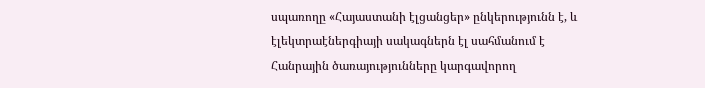սպառողը «Հայաստանի էլցանցեր» ընկերությունն է, և էլեկտրաէներգիայի սակագներն էլ սահմանում է Հանրային ծառայությունները կարգավորող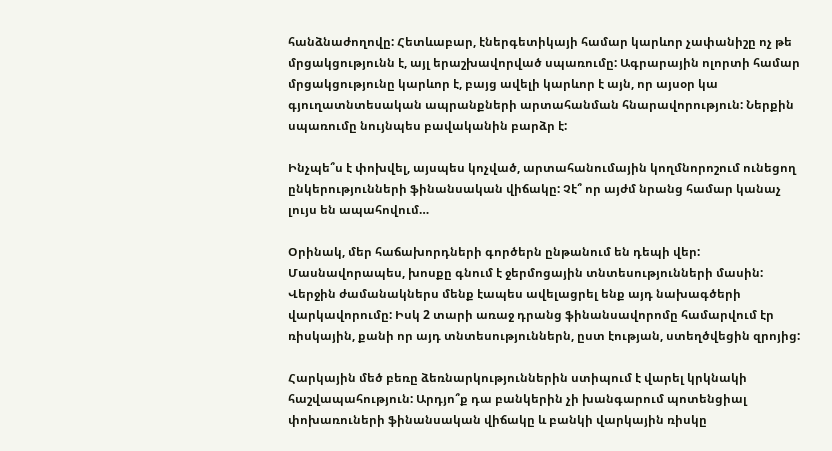հանձնաժողովը: Հետևաբար, էներգետիկայի համար կարևոր չափանիշը ոչ թե մրցակցությունն է, այլ երաշխավորված սպառումը: Ագրարային ոլորտի համար մրցակցությունը կարևոր է, բայց ավելի կարևոր է այն, որ այսօր կա գյուղատնտեսական ապրանքների արտահանման հնարավորություն: Ներքին սպառումը նույնպես բավականին բարձր է:

Ինչպե՞ս է փոխվել, այսպես կոչված, արտահանումային կողմնորոշում ունեցող ընկերությունների ֆինանսական վիճակը: Չէ՞ որ այժմ նրանց համար կանաչ լույս են ապահովում…

Օրինակ, մեր հաճախորդների գործերն ընթանում են դեպի վեր: Մասնավորապես, խոսքը գնում է ջերմոցային տնտեսությունների մասին: Վերջին ժամանակներս մենք էապես ավելացրել ենք այդ նախագծերի վարկավորումը: Իսկ 2 տարի առաջ դրանց ֆինանսավորոմը համարվում էր ռիսկային, քանի որ այդ տնտեսություններն, ըստ էության, ստեղծվեցին զրոյից:

Հարկային մեծ բեռը ձեռնարկություններին ստիպում է վարել կրկնակի հաշվապահություն: Արդյո՞ք դա բանկերին չի խանգարում պոտենցիալ փոխառուների ֆինանսական վիճակը և բանկի վարկային ռիսկը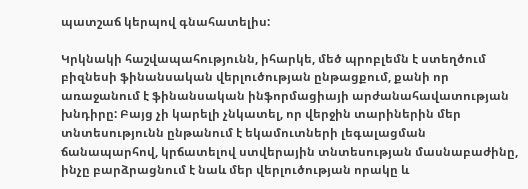պատշաճ կերպով գնահատելիս:

Կրկնակի հաշվապահությունն, իհարկե, մեծ պրոբլեմն է ստեղծում բիզնեսի ֆինանսական վերլուծության ընթացքում, քանի որ առաջանում է ֆինանսական ինֆորմացիայի արժանահավատության խնդիրը: Բայց չի կարելի չնկատել, որ վերջին տարիներին մեր տնտեսությունն ընթանում է եկամուտների լեգալացման ճանապարհով, կրճատելով ստվերային տնտեսության մասնաբաժինը, ինչը բարձրացնում է նաև մեր վերլուծության որակը և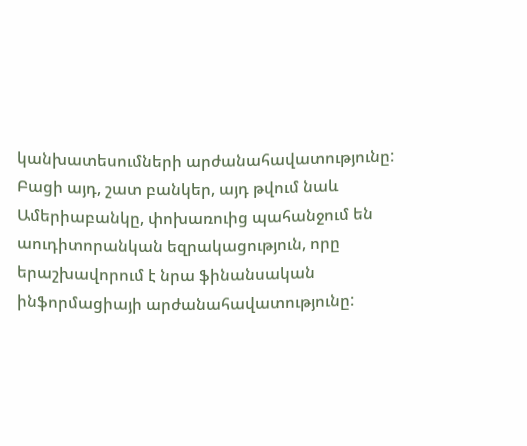կանխատեսումների արժանահավատությունը: Բացի այդ, շատ բանկեր, այդ թվում նաև Ամերիաբանկը, փոխառուից պահանջում են աուդիտորանկան եզրակացություն, որը երաշխավորում է նրա ֆինանսական ինֆորմացիայի արժանահավատությունը: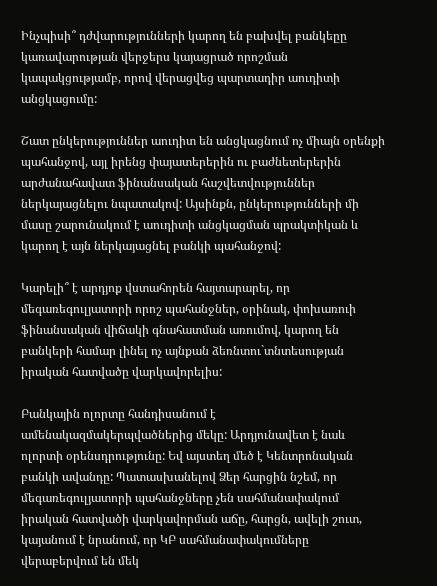Ինչպիսի՞ դժվարությունների կարող են բախվել բանկեըը կառավարության վերջերս կայացրած որոշման կապակցությամբ, որով վերացվեց պարտադիր աուդիտի անցկացումը:

Շատ ընկերություններ աուդիտ են անցկացնում ոչ միայն օրենքի պահանջով, այլ իրենց փայատերերին ու բաժնետերերին արժանահավատ ֆինանսական հաշվետվություններ ներկայացնելու նպատակով: Այսինքն, ընկերությունների մի մասը շարունակում է աուդիտի անցկացման պրակտիկան և կարող է այն ներկայացնել բանկի պահանջով:

Կարելի՞ է արդյոք վստահորեն հայտարարել, որ մեգառեգուլյատորի որոշ պահանջներ, օրինակ, փոխառուի ֆինանսական վիճակի գնահատման առումով, կարող են բանկերի համար լինել ոչ այնքան ձեռնտու`տնտեսության իրական հատվածը վարկավորելիս:

Բանկային ոլորտը հանդիսանում է ամենակազմակերպվածներից մեկը: Արդյունավետ է նաև ոլորտի օրենսդրությունը: Եվ այստեղ մեծ է Կենտրոնական բանկի ավանդը: Պատասխանելով Ձեր հարցին նշեմ, որ մեգառեգուլյատորի պահանջները չեն սահմանափակում իրական հատվածի վարկավորման աճը, հարցն, ավելի շուտ, կայանում է նրանում, որ ԿԲ սահմանափակումները վերաբերվում են մեկ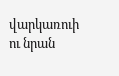վարկառուի ու նրան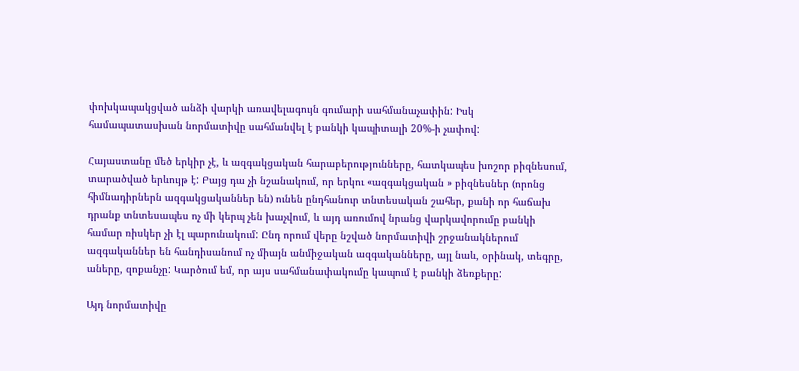փոխկապակցված անձի վարկի առավելագույն գումարի սահմանաչափին: Իսկ համապատասխան նորմատիվը սահմանվել է բանկի կապիտալի 20%-ի չափով:

Հայաստանը մեծ երկիր չէ, և ազգակցական հարաբերությունները, հատկապես խոշոր բիզնեսում, տարածված երևույթ է: Բայց դա չի նշանակում, որ երկու «ազգակցական » բիզնեսներ (որոնց հիմնադիրներն ազգակցականներ են) ունեն ընդհանուր տնտեսական շահեր, քանի որ հաճախ դրանք տնտեսապես ոչ մի կերպ չեն խաչվում, և այդ առումով նրանց վարկավորումը բանկի համար ռիսկեր չի էլ պարունակում: Ընդ որում վերը նշված նորմատիվի շրջանակներում ազգականներ են հանդիսանում ոչ միայն անմիջական ազգականները, այլ նաև, օրինակ, տեգրը, աները, զոքանչը: Կարծում եմ, որ այս սահմանափակումը կապում է բանկի ձեռքերը:

Այդ նորմատիվը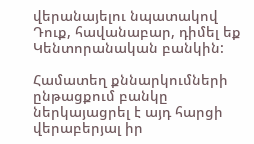վերանայելու նպատակով Դուք, հավանաբար, դիմել եք Կենտորանական բանկին:

Համատեղ քննարկումների ընթացքում բանկը ներկայացրել է այդ հարցի վերաբերյալ իր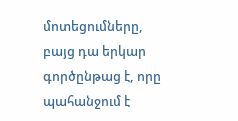մոտեցումները, բայց դա երկար գործընթաց է, որը պահանջում է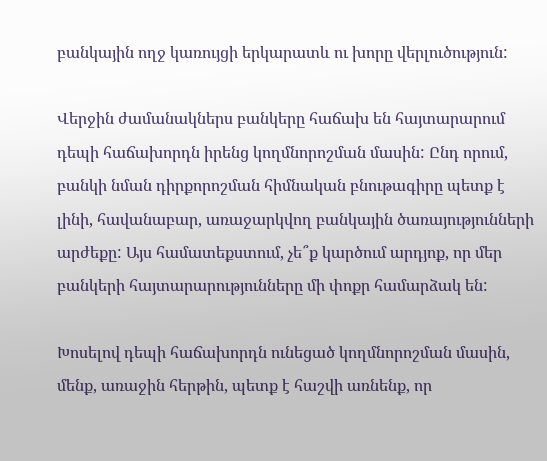բանկային ողջ կառույցի երկարատև ու խորը վերլուծություն:

Վերջին ժամանակներս բանկերը հաճախ են հայտարարում դեպի հաճախորդն իրենց կողմնորոշման մասին: Ընդ որում, բանկի նման դիրքորոշման հիմնական բնութագիրը պետք է լինի, հավանաբար, առաջարկվող բանկային ծառայությունների արժեքը: Այս համատեքստում, չե՞ք կարծում արդյոք, որ մեր բանկերի հայտարարությունները մի փոքր համարձակ են:

Խոսելով դեպի հաճախորդն ունեցած կողմնորոշման մասին, մենք, առաջին հերթին, պետք է հաշվի առնենք, որ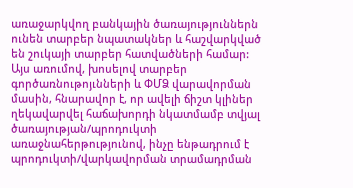առաջարկվող բանկային ծառայություններն ունեն տարբեր նպատակներ և հաշվարկված են շուկայի տարբեր հատվածների համար: Այս առումով, խոսելով տարբեր գործառնութոյւնների և ՓՄՁ վարավորման մասին, հնարավոր է, որ ավելի ճիշտ կլիներ ղեկավարվել հաճախորդի նկատմամբ տվյալ ծառայության/պրոդուկտի առաջնահերթությունով, ինչը ենթադրում է պրոդուկտի/վարկավորման տրամադրման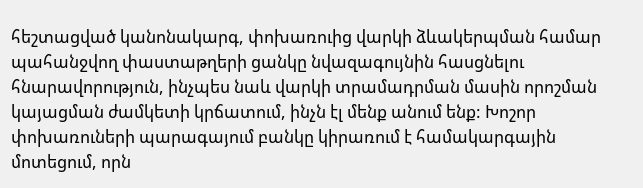հեշտացված կանոնակարգ, փոխառուից վարկի ձևակերպման համար պահանջվող փաստաթղերի ցանկը նվազագույնին հասցնելու հնարավորություն, ինչպես նաև վարկի տրամադրման մասին որոշման կայացման ժամկետի կրճատում, ինչն էլ մենք անում ենք: Խոշոր փոխառուների պարագայում բանկը կիրառում է համակարգային մոտեցում, որն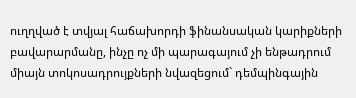ուղղված է տվյալ հաճախորդի ֆինանսական կարիքների բավարարմանը, ինչը ոչ մի պարագայում չի ենթադրում միայն տոկոսադրույքների նվազեցում` դեմպինգային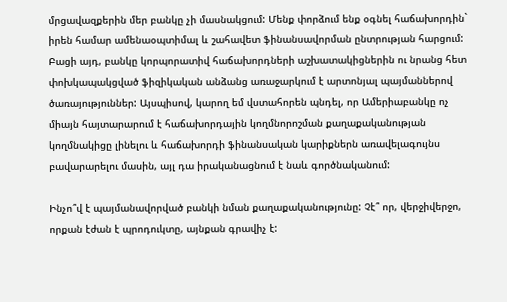մրցավազքերին մեր բանկը չի մասնակցում: Մենք փորձում ենք օգնել հաճախորդին` իրեն համար ամենաօպտիմալ և շահավետ ֆինանսավորման ընտրության հարցում: Բացի այդ, բանկը կորպորատիվ հաճախորդների աշխատակիցներին ու նրանց հետ փոխկապակցված ֆիզիկական անձանց առաջարկում է արտոնյալ պայմաններով ծառայություններ: Այսպիսով, կարող եմ վստահորեն պնդել, որ Ամերիաբանկը ոչ միայն հայտարարում է հաճախորդային կողմնորոշման քաղաքականության կողմնակիցը լինելու և հաճախորդի ֆինանսական կարիքներն առավելագույնս բավարարելու մասին, այլ դա իրականացնում է նաև գործնականում:

Ինչո՞վ է պայմանավորված բանկի նման քաղաքականությունը: Չէ՞ որ, վերջիվերջո, որքան էժան է պրոդուկտը, այնքան գրավիչ է: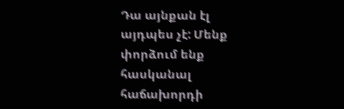Դա այնքան էլ այդպես չէ: Մենք փորձում ենք հասկանալ հաճախորդի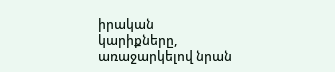իրական կարիքները, առաջարկելով նրան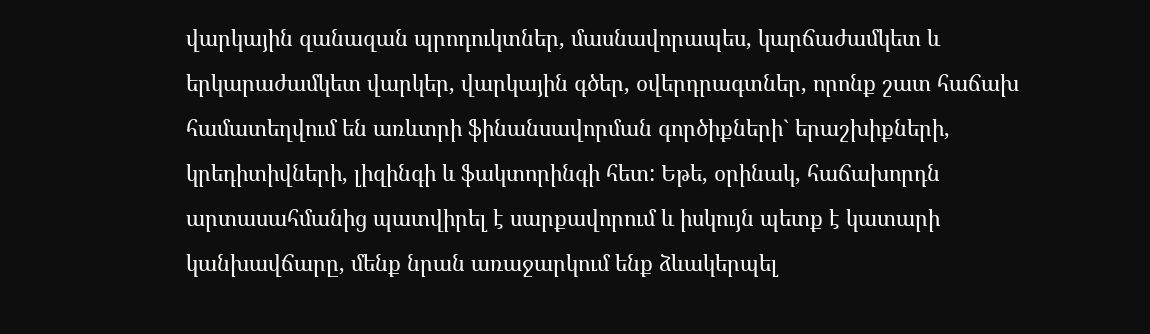վարկային զանազան պրոդուկտներ, մասնավորապես, կարճաժամկետ և երկարաժամկետ վարկեր, վարկային գծեր, օվերդրագտներ, որոնք շատ հաճախ համատեղվում են առևտրի ֆինանսավորման գործիքների` երաշխիքների, կրեդիտիվների, լիզինգի և ֆակտորինգի հետ: Եթե, օրինակ, հաճախորդն արտասահմանից պատվիրել է սարքավորում և իսկույն պետք է կատարի կանխավճարը, մենք նրան առաջարկում ենք ձևակերպել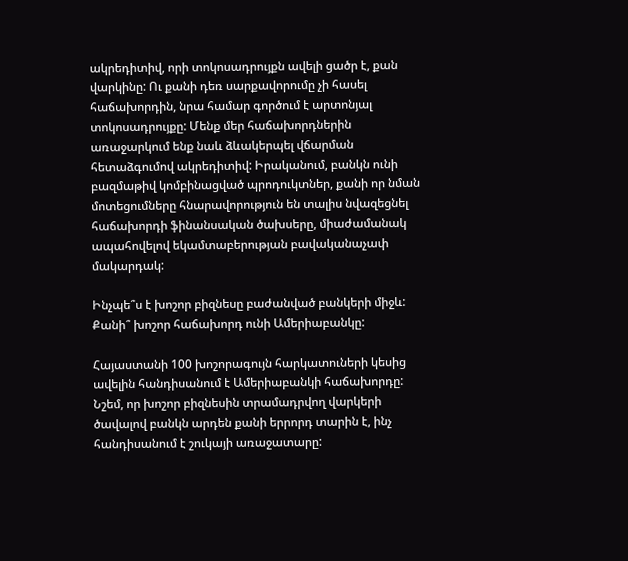ակրեդիտիվ, որի տոկոսադրույքն ավելի ցածր է, քան վարկինը: Ու քանի դեռ սարքավորումը չի հասել հաճախորդին, նրա համար գործում է արտոնյալ տոկոսադրույքը: Մենք մեր հաճախորդներին առաջարկում ենք նաև ձևակերպել վճարման հետաձգումով ակրեդիտիվ: Իրականում, բանկն ունի բազմաթիվ կոմբինացված պրոդուկտներ, քանի որ նման մոտեցումները հնարավորություն են տալիս նվազեցնել հաճախորդի ֆինանսական ծախսերը, միաժամանակ ապահովելով եկամտաբերության բավականաչափ մակարդակ:

Ինչպե՞ս է խոշոր բիզնեսը բաժանված բանկերի միջև: Քանի՞ խոշոր հաճախորդ ունի Ամերիաբանկը:

Հայաստանի 100 խոշորագույն հարկատուների կեսից ավելին հանդիսանում է Ամերիաբանկի հաճախորդը: Նշեմ, որ խոշոր բիզնեսին տրամադրվող վարկերի ծավալով բանկն արդեն քանի երրորդ տարին է, ինչ հանդիսանում է շուկայի առաջատարը: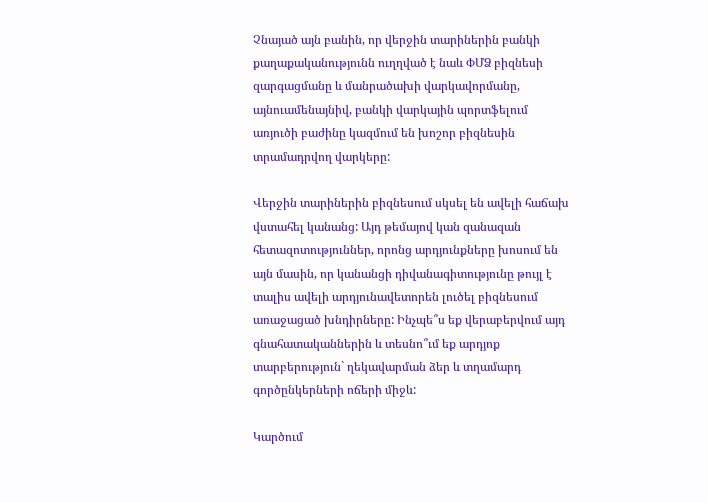Չնայած այն բանին, որ վերջին տարիներին բանկի քաղաքականությունն ուղղված է նաև ՓՄՁ բիզնեսի զարգացմանը և մանրածախի վարկավորմանը, այնուամենայնիվ, բանկի վարկային պորտֆելում առյուծի բաժինը կազմում են խոշոր բիզնեսին տրամադրվող վարկերը:

Վերջին տարիներին բիզնեսում սկսել են ավելի հաճախ վստահել կանանց: Այդ թեմայով կան զանազան հետազոտություններ, որոնց արդյունքները խոսում են այն մասին, որ կանանցի դիվանագիտությունը թույլ է տալիս ավելի արդյունավետորեն լուծել բիզնեսում առաջացած խնդիրները: Ինչպե՞ս եք վերաբերվում այդ գնահատականներին և տեսնո՞ւմ եք արդյոք տարբերություն` ղեկավարման ձեր և տղամարդ գործընկերների ոճերի միջև:

Կարծում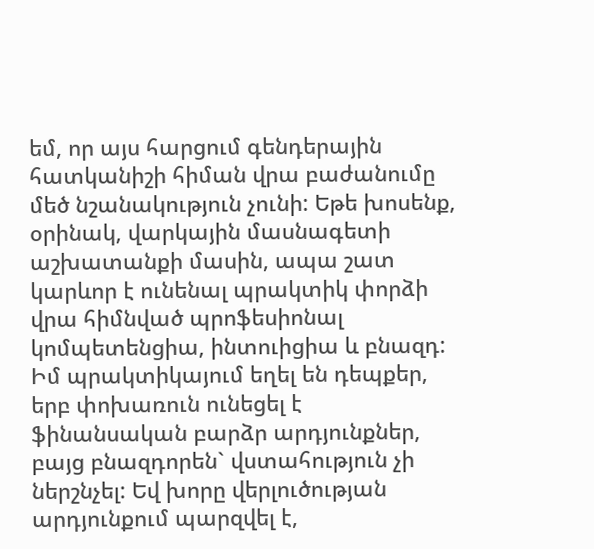եմ, որ այս հարցում գենդերային հատկանիշի հիման վրա բաժանումը մեծ նշանակություն չունի: Եթե խոսենք, օրինակ, վարկային մասնագետի աշխատանքի մասին, ապա շատ կարևոր է ունենալ պրակտիկ փորձի վրա հիմնված պրոֆեսիոնալ կոմպետենցիա, ինտուիցիա և բնազդ: Իմ պրակտիկայում եղել են դեպքեր, երբ փոխառուն ունեցել է ֆինանսական բարձր արդյունքներ, բայց բնազդորեն` վստահություն չի ներշնչել: Եվ խորը վերլուծության արդյունքում պարզվել է,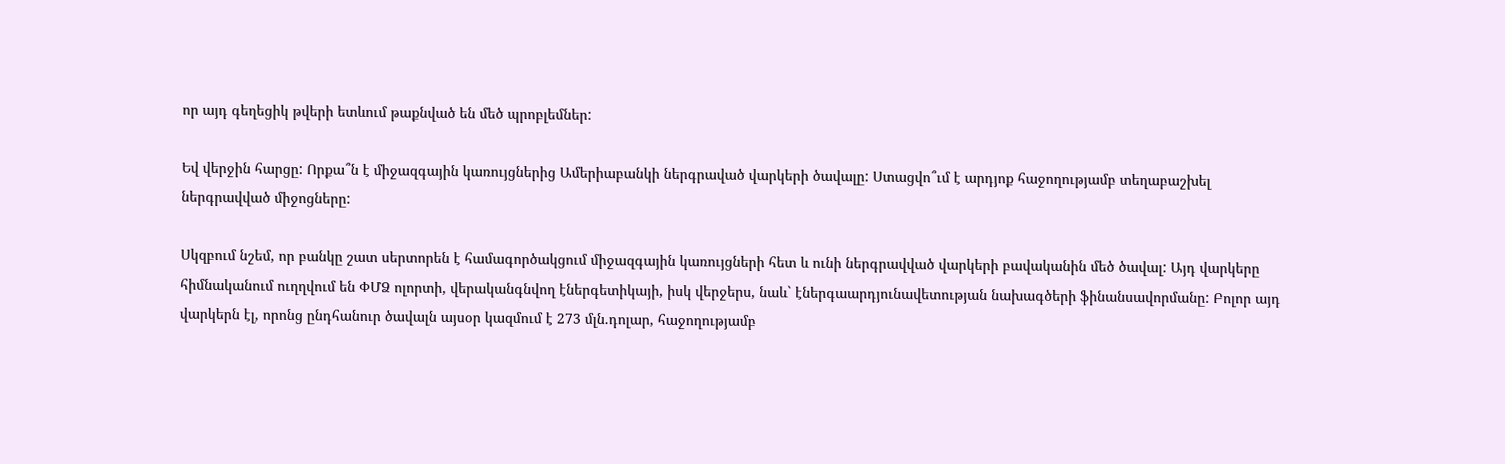որ այդ գեղեցիկ թվերի ետևում թաքնված են մեծ պրոբլեմներ:

Եվ վերջին հարցը: Որքա՞ն է միջազգային կառույցներից Ամերիաբանկի ներգրաված վարկերի ծավալը: Ստացվո՞ւմ է արդյոք հաջողությամբ տեղաբաշխել ներգրավված միջոցները:

Սկզբում նշեմ, որ բանկը շատ սերտորեն է համագործակցում միջազգային կառույցների հետ և ունի ներգրավված վարկերի բավականին մեծ ծավալ: Այդ վարկերը հիմնականում ուղղվում են ՓՄՁ ոլորտի, վերականգնվող էներգետիկայի, իսկ վերջերս, նաև` էներգաարդյունավետության նախագծերի ֆինանսավորմանը: Բոլոր այդ վարկերն էլ, որոնց ընդհանուր ծավալն այսօր կազմում է 273 մլն.դոլար, հաջողությամբ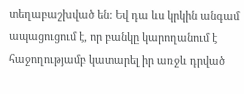տեղաբաշխված են: Եվ դա ևս կրկին անգամ ապացուցում է, որ բանկը կարողանում է հաջողությամբ կատարել իր առջև դրված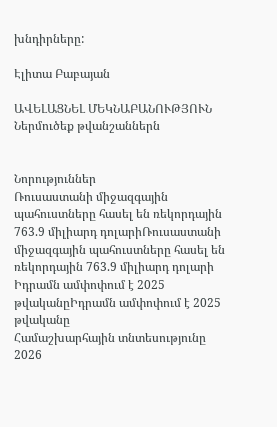խնդիրները:

Էլիտա Բաբայան

ԱՎԵԼԱՑՆԵԼ ՄԵԿՆԱԲԱՆՈՒԹՅՈՒՆ
Ներմուծեք թվանշաններն


Նորություններ
Ռուսաստանի միջազգային պահուստները հասել են ռեկորդային 763.9 միլիարդ դոլարիՌուսաստանի միջազգային պահուստները հասել են ռեկորդային 763.9 միլիարդ դոլարի
Իդրամն ամփոփում է 2025 թվականըԻդրամն ամփոփում է 2025 թվականը
Համաշխարհային տնտեսությունը 2026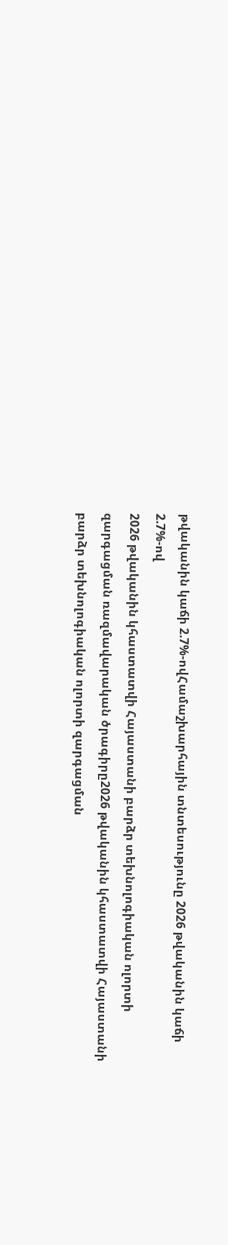թվականին կաճի 2.7%-ովՀամաշխարհային տնտեսությունը 2026 թվականին կաճի 2.7%-ով
2026 թվականին կհաստատվի Հայաստանի բարձր տեխնոլոգիական ոլորտի զարգացման ռազմավարական ծրագիրը2026 թվականին կհաստատվի Հայաստանի բարձր տեխնոլոգիական ոլորտի զարգացման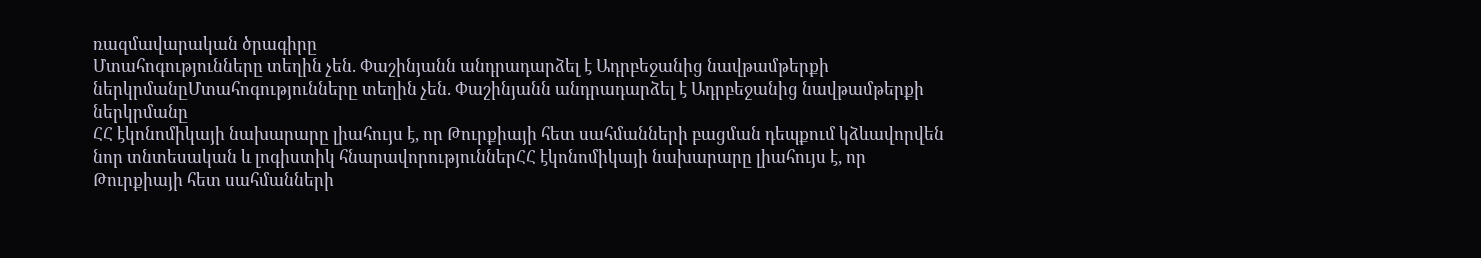ռազմավարական ծրագիրը
Մտահոգությունները տեղին չեն. Փաշինյանն անդրադարձել է Ադրբեջանից նավթամթերքի ներկրմանըՄտահոգությունները տեղին չեն. Փաշինյանն անդրադարձել է Ադրբեջանից նավթամթերքի ներկրմանը
ՀՀ էկոնոմիկայի նախարարը լիահույս է, որ Թուրքիայի հետ սահմանների բացման դեպքում կձևավորվեն նոր տնտեսական և լոգիստիկ հնարավորություններՀՀ էկոնոմիկայի նախարարը լիահույս է, որ Թուրքիայի հետ սահմանների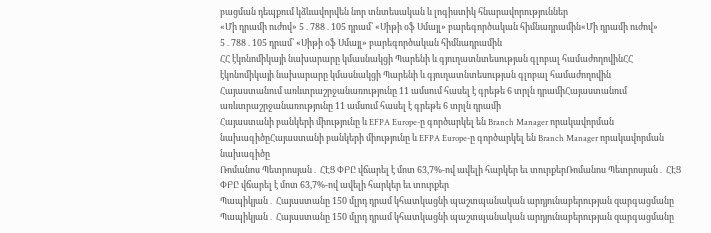բացման դեպքում կձևավորվեն նոր տնտեսական և լոգիստիկ հնարավորություններ
«Մի դրամի ուժով» 5․788․105 դրամ՝ «Սիթի օֆ Սմայլ» բարեգործական հիմնադրամին«Մի դրամի ուժով» 5․788․105 դրամ՝ «Սիթի օֆ Սմայլ» բարեգործական հիմնադրամին
ՀՀ էկոնոմիկայի նախարարը կմասնակցի Պարենի և գյուղատնտեսության գլոբալ համաժողովինՀՀ էկոնոմիկայի նախարարը կմասնակցի Պարենի և գյուղատնտեսության գլոբալ համաժողովին
Հայաստանում առևտրաշրջանառությունը 11 ամսում հասել է գրեթե 6 տրլն դրամիՀայաստանում առևտրաշրջանառությունը 11 ամսում հասել է գրեթե 6 տրլն դրամի
Հայաստանի բանկերի միությունը և EFPA Europe-ը գործարկել են Branch Manager որակավորման նախագիծըՀայաստանի բանկերի միությունը և EFPA Europe-ը գործարկել են Branch Manager որակավորման նախագիծը
Ռոմանոս Պետրոսյան․ ՀԷՑ ՓԲԸ վճարել է մոտ 63,7%-ով ավելի հարկեր եւ տուրքերՌոմանոս Պետրոսյան․ ՀԷՑ ՓԲԸ վճարել է մոտ 63,7%-ով ավելի հարկեր եւ տուրքեր
Պապիկյան․ Հայաստանը 150 մլրդ դրամ կհատկացնի պաշտպանական արդյունաբերության զարգացմանը Պապիկյան․ Հայաստանը 150 մլրդ դրամ կհատկացնի պաշտպանական արդյունաբերության զարգացմանը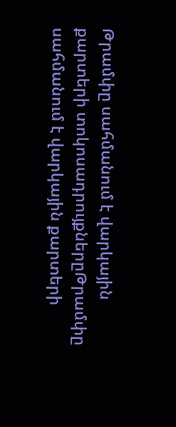Թրամփը սահմանում է վարկային քարտերի տոկոսադրույքներըԹրամփը սահմանում է վարկային քարտերի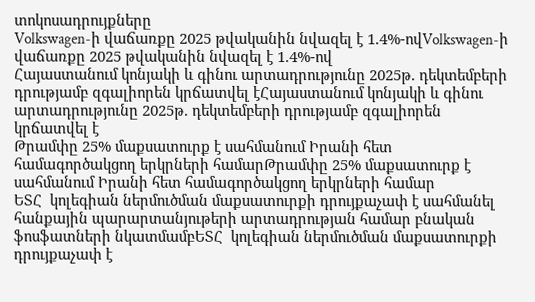տոկոսադրույքները
Volkswagen-ի վաճառքը 2025 թվականին նվազել է 1.4%-ովVolkswagen-ի վաճառքը 2025 թվականին նվազել է 1.4%-ով
Հայաստանում կոնյակի և գինու արտադրությունը 2025թ. դեկտեմբերի դրությամբ զգալիորեն կրճատվել էՀայաստանում կոնյակի և գինու արտադրությունը 2025թ. դեկտեմբերի դրությամբ զգալիորեն կրճատվել է
Թրամփը 25% մաքսատուրք է սահմանում Իրանի հետ համագործակցող երկրների համարԹրամփը 25% մաքսատուրք է սահմանում Իրանի հետ համագործակցող երկրների համար
ԵՏՀ  կոլեգիան ներմուծման մաքսատուրքի դրույքաչափ է սահմանել հանքային պարարտանյութերի արտադրության համար բնական ֆոսֆատների նկատմամբԵՏՀ  կոլեգիան ներմուծման մաքսատուրքի դրույքաչափ է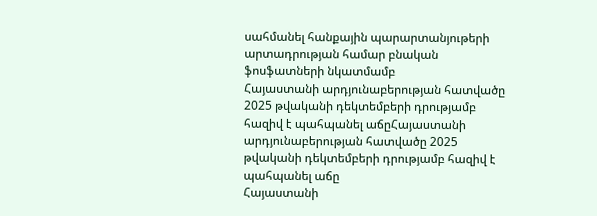սահմանել հանքային պարարտանյութերի արտադրության համար բնական ֆոսֆատների նկատմամբ
Հայաստանի արդյունաբերության հատվածը 2025 թվականի դեկտեմբերի դրությամբ հազիվ է պահպանել աճըՀայաստանի արդյունաբերության հատվածը 2025 թվականի դեկտեմբերի դրությամբ հազիվ է պահպանել աճը
Հայաստանի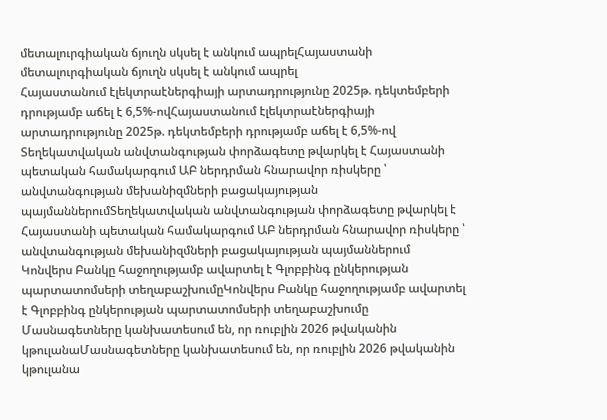մետալուրգիական ճյուղն սկսել է անկում ապրելՀայաստանի մետալուրգիական ճյուղն սկսել է անկում ապրել
Հայաստանում էլեկտրաէներգիայի արտադրությունը 2025թ. դեկտեմբերի դրությամբ աճել է 6,5%-ովՀայաստանում էլեկտրաէներգիայի արտադրությունը 2025թ. դեկտեմբերի դրությամբ աճել է 6,5%-ով
Տեղեկատվական անվտանգության փորձագետը թվարկել է Հայաստանի պետական համակարգում ԱԲ ներդրման հնարավոր ռիսկերը ՝ անվտանգության մեխանիզմների բացակայության պայմաններումՏեղեկատվական անվտանգության փորձագետը թվարկել է Հայաստանի պետական համակարգում ԱԲ ներդրման հնարավոր ռիսկերը ՝ անվտանգության մեխանիզմների բացակայության պայմաններում
Կոնվերս Բանկը հաջողությամբ ավարտել է Գլոբբինգ ընկերության պարտատոմսերի տեղաբաշխումըԿոնվերս Բանկը հաջողությամբ ավարտել է Գլոբբինգ ընկերության պարտատոմսերի տեղաբաշխումը
Մասնագետները կանխատեսում են, որ ռուբլին 2026 թվականին կթուլանաՄասնագետները կանխատեսում են, որ ռուբլին 2026 թվականին կթուլանա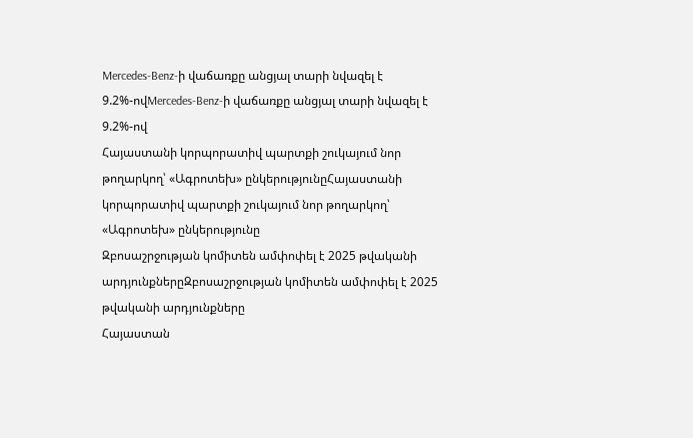Mercedes-Benz-ի վաճառքը անցյալ տարի նվազել է 9.2%-ովMercedes-Benz-ի վաճառքը անցյալ տարի նվազել է 9.2%-ով
Հայաստանի կորպորատիվ պարտքի շուկայում նոր թողարկող՝ «Ագրոտեխ» ընկերությունըՀայաստանի կորպորատիվ պարտքի շուկայում նոր թողարկող՝ «Ագրոտեխ» ընկերությունը
Զբոսաշրջության կոմիտեն ամփոփել է 2025 թվականի արդյունքներըԶբոսաշրջության կոմիտեն ամփոփել է 2025 թվականի արդյունքները
Հայաստան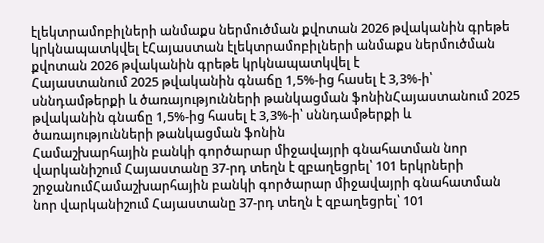էլեկտրամոբիլների անմաքս ներմուծման քվոտան 2026 թվականին գրեթե կրկնապատկվել էՀայաստան էլեկտրամոբիլների անմաքս ներմուծման քվոտան 2026 թվականին գրեթե կրկնապատկվել է
Հայաստանում 2025 թվականին գնաճը 1,5%-ից հասել է 3,3%-ի՝ սննդամթերքի և ծառայությունների թանկացման ֆոնինՀայաստանում 2025 թվականին գնաճը 1,5%-ից հասել է 3,3%-ի՝ սննդամթերքի և ծառայությունների թանկացման ֆոնին
Համաշխարհային բանկի գործարար միջավայրի գնահատման նոր վարկանիշում Հայաստանը 37-րդ տեղն է զբաղեցրել՝ 101 երկրների շրջանումՀամաշխարհային բանկի գործարար միջավայրի գնահատման նոր վարկանիշում Հայաստանը 37-րդ տեղն է զբաղեցրել՝ 101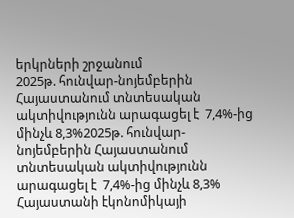երկրների շրջանում
2025թ. հունվար-նոյեմբերին Հայաստանում տնտեսական ակտիվությունն արագացել է  7,4%-ից մինչև 8,3%2025թ. հունվար-նոյեմբերին Հայաստանում տնտեսական ակտիվությունն արագացել է  7,4%-ից մինչև 8,3%
Հայաստանի էկոնոմիկայի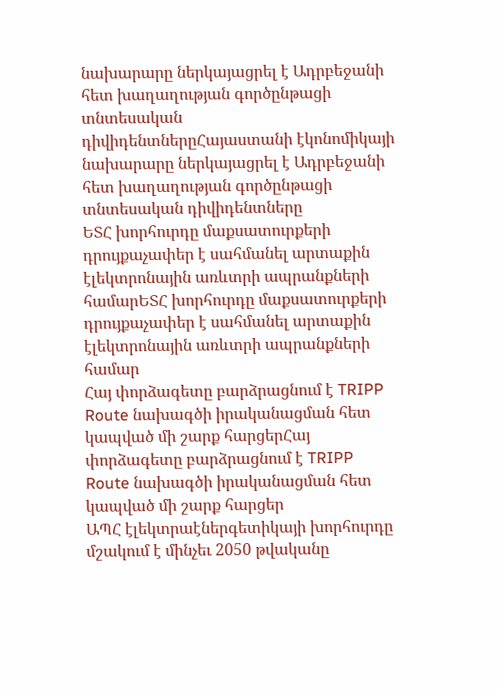նախարարը ներկայացրել է Ադրբեջանի հետ խաղաղության գործընթացի տնտեսական դիվիդենտներըՀայաստանի էկոնոմիկայի նախարարը ներկայացրել է Ադրբեջանի հետ խաղաղության գործընթացի տնտեսական դիվիդենտները
ԵՏՀ խորհուրդը մաքսատուրքերի դրույքաչափեր է սահմանել արտաքին էլեկտրոնային առևտրի ապրանքների համարԵՏՀ խորհուրդը մաքսատուրքերի դրույքաչափեր է սահմանել արտաքին էլեկտրոնային առևտրի ապրանքների համար
Հայ փորձագետը բարձրացնում է TRIPP Route նախագծի իրականացման հետ կապված մի շարք հարցերՀայ փորձագետը բարձրացնում է TRIPP Route նախագծի իրականացման հետ կապված մի շարք հարցեր
ԱՊՀ էլեկտրաէներգետիկայի խորհուրդը մշակում է մինչեւ 2050 թվականը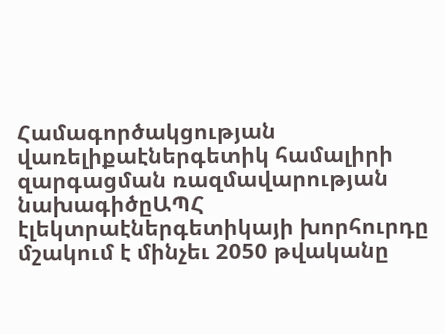Համագործակցության վառելիքաէներգետիկ համալիրի զարգացման ռազմավարության նախագիծըԱՊՀ էլեկտրաէներգետիկայի խորհուրդը մշակում է մինչեւ 2050 թվականը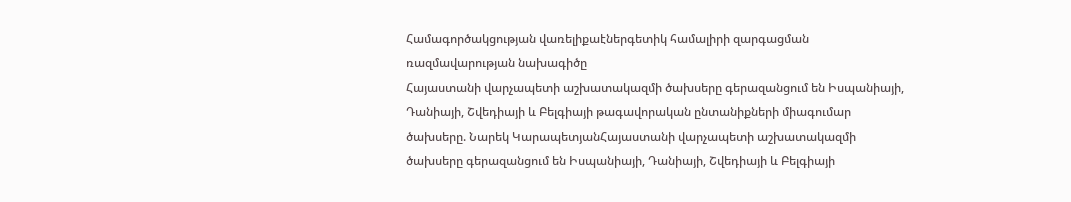Համագործակցության վառելիքաէներգետիկ համալիրի զարգացման ռազմավարության նախագիծը
Հայաստանի վարչապետի աշխատակազմի ծախսերը գերազանցում են Իսպանիայի, Դանիայի, Շվեդիայի և Բելգիայի թագավորական ընտանիքների միագումար ծախսերը. Նարեկ ԿարապետյանՀայաստանի վարչապետի աշխատակազմի ծախսերը գերազանցում են Իսպանիայի, Դանիայի, Շվեդիայի և Բելգիայի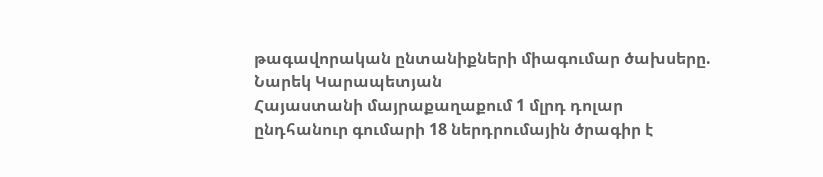թագավորական ընտանիքների միագումար ծախսերը. Նարեկ Կարապետյան
Հայաստանի մայրաքաղաքում 1 մլրդ դոլար ընդհանուր գումարի 18 ներդրումային ծրագիր է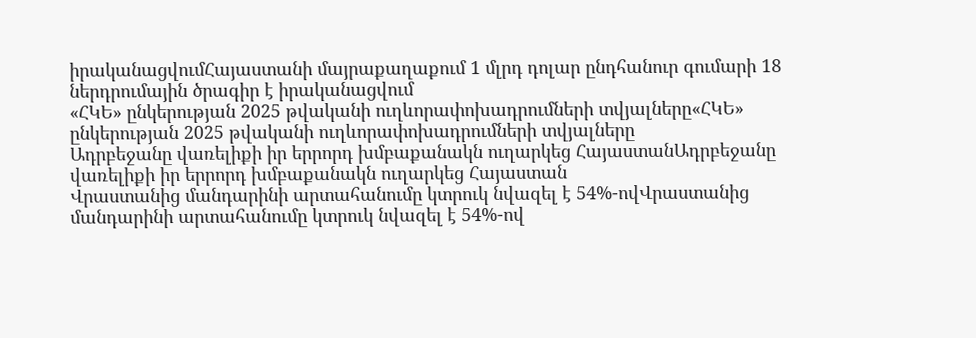իրականացվումՀայաստանի մայրաքաղաքում 1 մլրդ դոլար ընդհանուր գումարի 18 ներդրումային ծրագիր է իրականացվում
«ՀԿԵ» ընկերության 2025 թվականի ուղևորափոխադրումների տվյալները«ՀԿԵ» ընկերության 2025 թվականի ուղևորափոխադրումների տվյալները
Ադրբեջանը վառելիքի իր երրորդ խմբաքանակն ուղարկեց ՀայաստանԱդրբեջանը վառելիքի իր երրորդ խմբաքանակն ուղարկեց Հայաստան
Վրաստանից մանդարինի արտահանումը կտրուկ նվազել է 54%-ովՎրաստանից մանդարինի արտահանումը կտրուկ նվազել է 54%-ով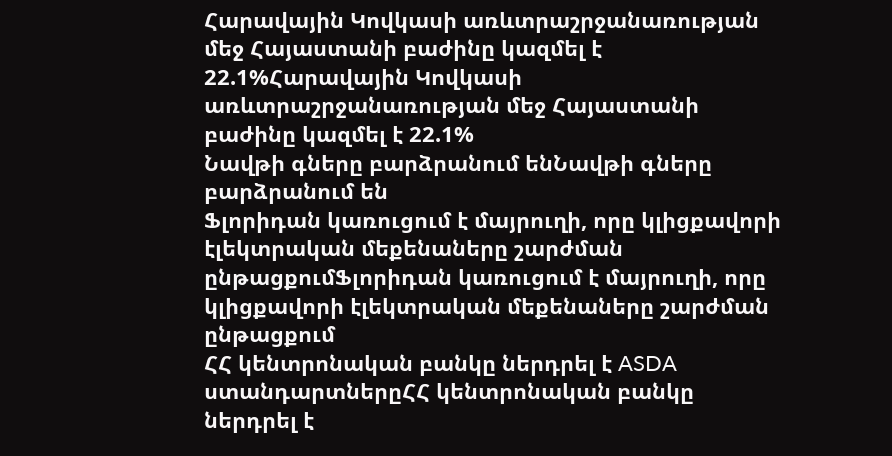Հարավային Կովկասի առևտրաշրջանառության մեջ Հայաստանի բաժինը կազմել է 22.1%Հարավային Կովկասի առևտրաշրջանառության մեջ Հայաստանի բաժինը կազմել է 22.1%
Նավթի գները բարձրանում ենՆավթի գները բարձրանում են
Ֆլորիդան կառուցում է մայրուղի, որը կլիցքավորի էլեկտրական մեքենաները շարժման ընթացքումՖլորիդան կառուցում է մայրուղի, որը կլիցքավորի էլեկտրական մեքենաները շարժման ընթացքում
ՀՀ կենտրոնական բանկը ներդրել է ASDA ստանդարտներըՀՀ կենտրոնական բանկը ներդրել է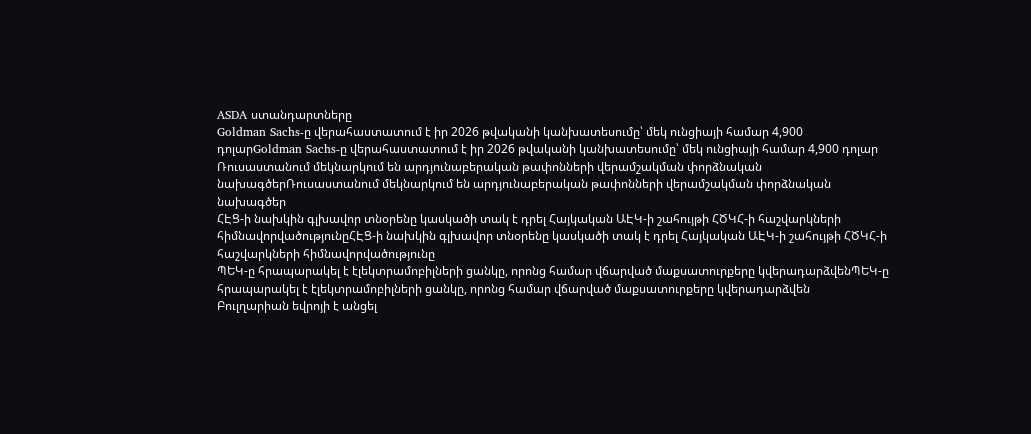ASDA ստանդարտները
Goldman Sachs-ը վերահաստատում է իր 2026 թվականի կանխատեսումը՝ մեկ ունցիայի համար 4,900 դոլարGoldman Sachs-ը վերահաստատում է իր 2026 թվականի կանխատեսումը՝ մեկ ունցիայի համար 4,900 դոլար
Ռուսաստանում մեկնարկում են արդյունաբերական թափոնների վերամշակման փորձնական նախագծերՌուսաստանում մեկնարկում են արդյունաբերական թափոնների վերամշակման փորձնական նախագծեր
ՀԷՑ-ի նախկին գլխավոր տնօրենը կասկածի տակ է դրել Հայկական ԱԷԿ-ի շահույթի ՀԾԿՀ-ի հաշվարկների հիմնավորվածությունըՀԷՑ-ի նախկին գլխավոր տնօրենը կասկածի տակ է դրել Հայկական ԱԷԿ-ի շահույթի ՀԾԿՀ-ի հաշվարկների հիմնավորվածությունը
ՊԵԿ-ը հրապարակել է էլեկտրամոբիլների ցանկը, որոնց համար վճարված մաքսատուրքերը կվերադարձվենՊԵԿ-ը հրապարակել է էլեկտրամոբիլների ցանկը, որոնց համար վճարված մաքսատուրքերը կվերադարձվեն
Բուլղարիան եվրոյի է անցել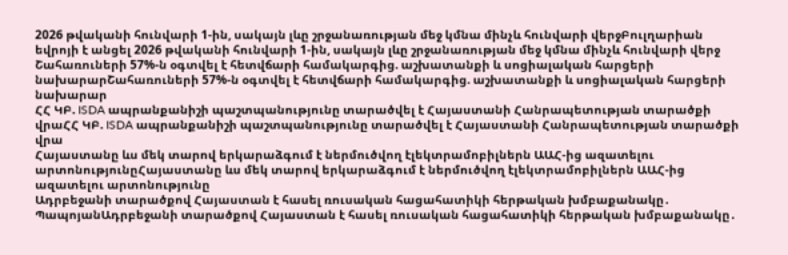2026 թվականի հունվարի 1-ին, սակայն լևը շրջանառության մեջ կմնա մինչև հունվարի վերջԲուլղարիան եվրոյի է անցել 2026 թվականի հունվարի 1-ին, սակայն լևը շրջանառության մեջ կմնա մինչև հունվարի վերջ
Շահառուների 57%-ն օգտվել է հետվճարի համակարգից. աշխատանքի և սոցիալական հարցերի նախարարՇահառուների 57%-ն օգտվել է հետվճարի համակարգից. աշխատանքի և սոցիալական հարցերի նախարար
ՀՀ ԿԲ. ISDA ապրանքանիշի պաշտպանությունը տարածվել է Հայաստանի Հանրապետության տարածքի վրաՀՀ ԿԲ. ISDA ապրանքանիշի պաշտպանությունը տարածվել է Հայաստանի Հանրապետության տարածքի վրա
Հայաստանը ևս մեկ տարով երկարաձգում է ներմուծվող էլեկտրամոբիլներն ԱԱՀ-ից ազատելու արտոնությունըՀայաստանը ևս մեկ տարով երկարաձգում է ներմուծվող էլեկտրամոբիլներն ԱԱՀ-ից ազատելու արտոնությունը
Ադրբեջանի տարածքով Հայաստան է հասել ռուսական հացահատիկի հերթական խմբաքանակը․  ՊապոյանԱդրբեջանի տարածքով Հայաստան է հասել ռուսական հացահատիկի հերթական խմբաքանակը․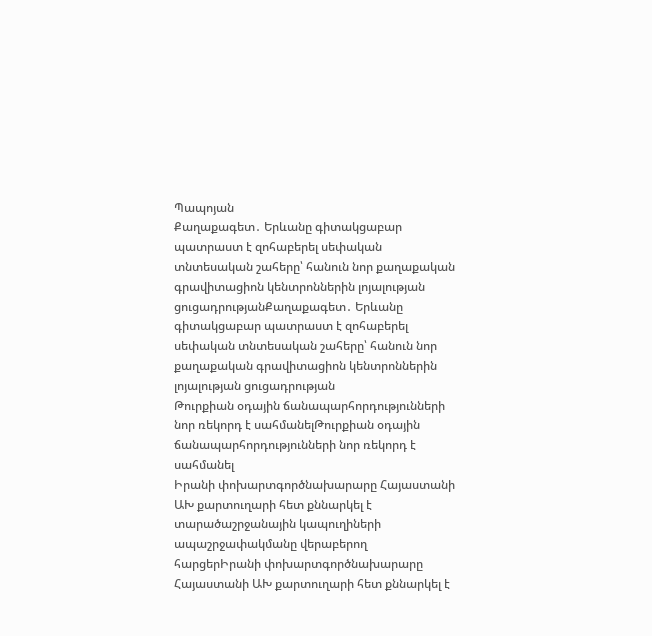Պապոյան
Քաղաքագետ․ Երևանը գիտակցաբար պատրաստ է զոհաբերել սեփական տնտեսական շահերը՝ հանուն նոր քաղաքական գրավիտացիոն կենտրոններին լոյալության ցուցադրությանՔաղաքագետ․ Երևանը գիտակցաբար պատրաստ է զոհաբերել սեփական տնտեսական շահերը՝ հանուն նոր քաղաքական գրավիտացիոն կենտրոններին լոյալության ցուցադրության
Թուրքիան օդային ճանապարհորդությունների նոր ռեկորդ է սահմանելԹուրքիան օդային ճանապարհորդությունների նոր ռեկորդ է սահմանել
Իրանի փոխարտգործնախարարը Հայաստանի ԱԽ քարտուղարի հետ քննարկել է տարածաշրջանային կապուղիների ապաշրջափակմանը վերաբերող հարցերԻրանի փոխարտգործնախարարը Հայաստանի ԱԽ քարտուղարի հետ քննարկել է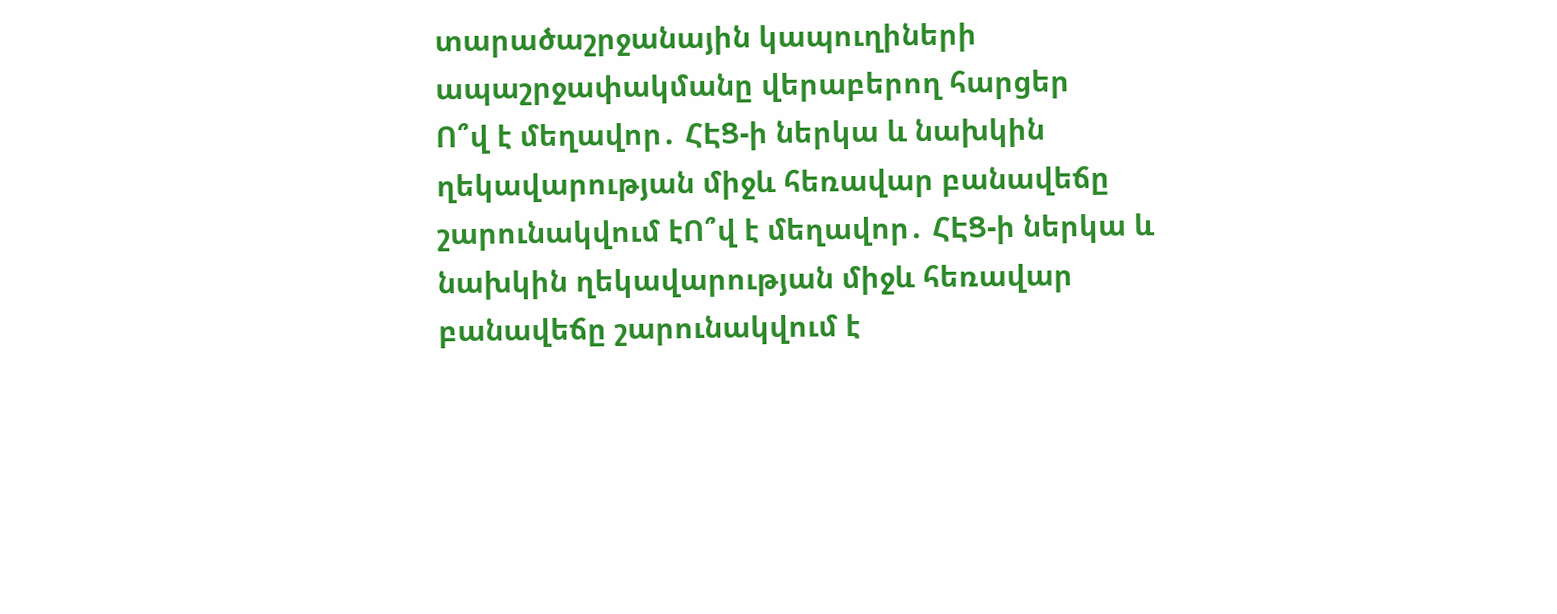տարածաշրջանային կապուղիների ապաշրջափակմանը վերաբերող հարցեր
Ո՞վ է մեղավոր․ ՀԷՑ-ի ներկա և նախկին ղեկավարության միջև հեռավար բանավեճը շարունակվում էՈ՞վ է մեղավոր․ ՀԷՑ-ի ներկա և նախկին ղեկավարության միջև հեռավար բանավեճը շարունակվում է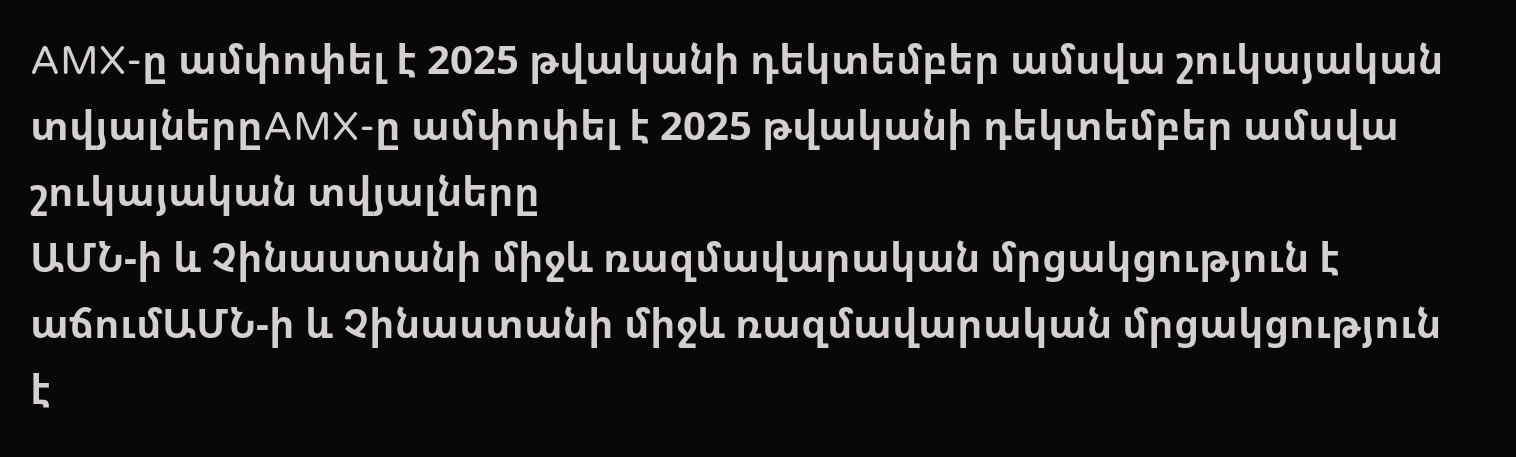AMX-ը ամփոփել է 2025 թվականի դեկտեմբեր ամսվա շուկայական տվյալներըAMX-ը ամփոփել է 2025 թվականի դեկտեմբեր ամսվա շուկայական տվյալները
ԱՄՆ-ի և Չինաստանի միջև ռազմավարական մրցակցություն է աճումԱՄՆ-ի և Չինաստանի միջև ռազմավարական մրցակցություն է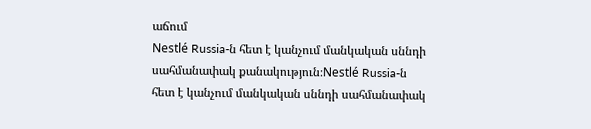աճում
Nestlé Russia-ն հետ է կանչում մանկական սննդի սահմանափակ քանակություն։Nestlé Russia-ն հետ է կանչում մանկական սննդի սահմանափակ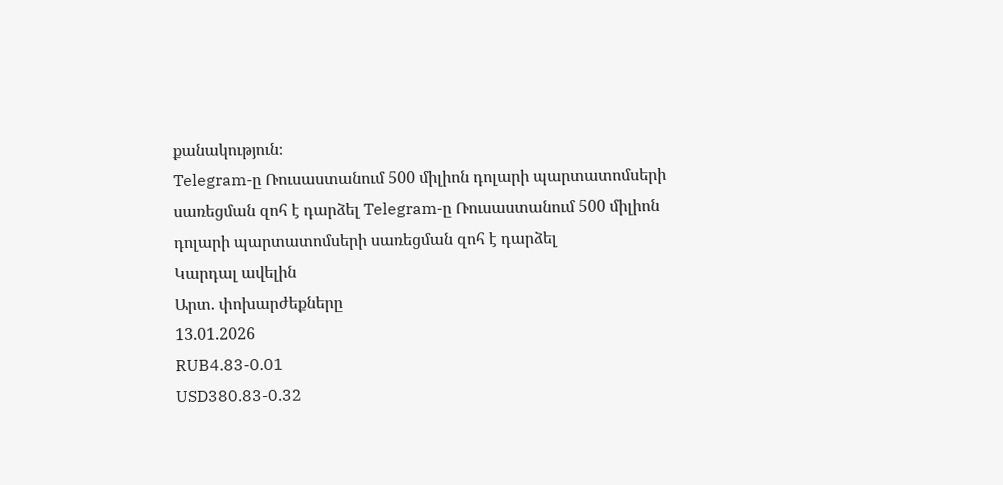քանակություն։
Telegram-ը Ռուսաստանում 500 միլիոն դոլարի պարտատոմսերի սառեցման զոհ է դարձել Telegram-ը Ռուսաստանում 500 միլիոն դոլարի պարտատոմսերի սառեցման զոհ է դարձել
Կարդալ ավելին
Արտ. փոխարժեքները
13.01.2026
RUB4.83-0.01
USD380.83-0.32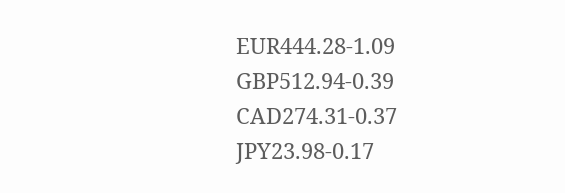EUR444.28-1.09
GBP512.94-0.39
CAD274.31-0.37
JPY23.98-0.17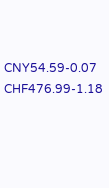CNY54.59-0.07
CHF476.99-1.18